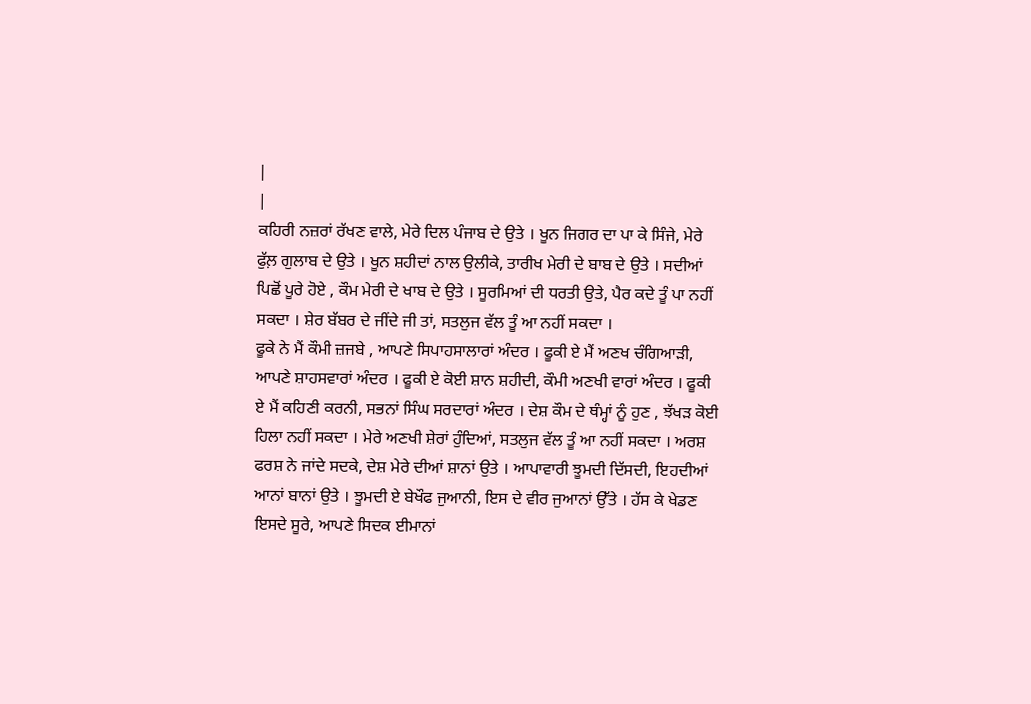|
|
ਕਹਿਰੀ ਨਜ਼ਰਾਂ ਰੱਖਣ ਵਾਲੇ, ਮੇਰੇ ਦਿਲ ਪੰਜਾਬ ਦੇ ਉਤੇ । ਖੂਨ ਜਿਗਰ ਦਾ ਪਾ ਕੇ ਸਿੰਜੇ, ਮੇਰੇ ਫੁੱਲ਼ ਗੁਲਾਬ ਦੇ ਉਤੇ । ਖੂਨ ਸ਼ਹੀਦਾਂ ਨਾਲ ਉਲੀਕੇ, ਤਾਰੀਖ ਮੇਰੀ ਦੇ ਬਾਬ ਦੇ ਉਤੇ । ਸਦੀਆਂ ਪਿਛੋਂ ਪੂਰੇ ਹੋਏ , ਕੌਮ ਮੇਰੀ ਦੇ ਖਾਬ ਦੇ ਉਤੇ । ਸੂਰਮਿਆਂ ਦੀ ਧਰਤੀ ਉਤੇ, ਪੈਰ ਕਦੇ ਤੂੰ ਪਾ ਨਹੀਂ ਸਕਦਾ । ਸ਼ੇਰ ਬੱਬਰ ਦੇ ਜੀਂਦੇ ਜੀ ਤਾਂ, ਸਤਲੁਜ ਵੱਲ ਤੂੰ ਆ ਨਹੀਂ ਸਕਦਾ ।
ਫੂਕੇ ਨੇ ਮੈਂ ਕੌਮੀ ਜ਼ਜਬੇ , ਆਪਣੇ ਸਿਪਾਹਸਾਲਾਰਾਂ ਅੰਦਰ । ਫੂਕੀ ਏ ਮੈਂ ਅਣਖ ਚੰਗਿਆੜੀ, ਆਪਣੇ ਸ਼ਾਹਸਵਾਰਾਂ ਅੰਦਰ । ਫੂਕੀ ਏ ਕੋਈ ਸ਼ਾਨ ਸ਼ਹੀਦੀ, ਕੌਮੀ ਅਣਖੀ ਵਾਰਾਂ ਅੰਦਰ । ਫੂਕੀ ਏ ਮੈਂ ਕਹਿਣੀ ਕਰਨੀ, ਸਭਨਾਂ ਸਿੰਘ ਸਰਦਾਰਾਂ ਅੰਦਰ । ਦੇਸ਼ ਕੌਮ ਦੇ ਥੰਮ੍ਹਾਂ ਨੂੰ ਹੁਣ , ਝੱਖੜ ਕੋਈ ਹਿਲਾ ਨਹੀਂ ਸਕਦਾ । ਮੇਰੇ ਅਣਖੀ ਸ਼ੇਰਾਂ ਹੁੰਦਿਆਂ, ਸਤਲੁਜ ਵੱਲ ਤੂੰ ਆ ਨਹੀਂ ਸਕਦਾ । ਅਰਸ਼ ਫਰਸ਼ ਨੇ ਜਾਂਦੇ ਸਦਕੇ, ਦੇਸ਼ ਮੇਰੇ ਦੀਆਂ ਸ਼ਾਨਾਂ ਉਤੇ । ਆਪਾਵਾਰੀ ਝੂਮਦੀ ਦਿੱਸਦੀ, ਇਹਦੀਆਂ ਆਨਾਂ ਬਾਨਾਂ ਉਤੇ । ਝੂਮਦੀ ਏ ਬੇਖੌਫ ਜੁਆਨੀ, ਇਸ ਦੇ ਵੀਰ ਜੁਆਨਾਂ ਉੱਤੇ । ਹੱਸ ਕੇ ਖੇਡਣ ਇਸਦੇ ਸੂਰੇ, ਆਪਣੇ ਸਿਦਕ ਈਮਾਨਾਂ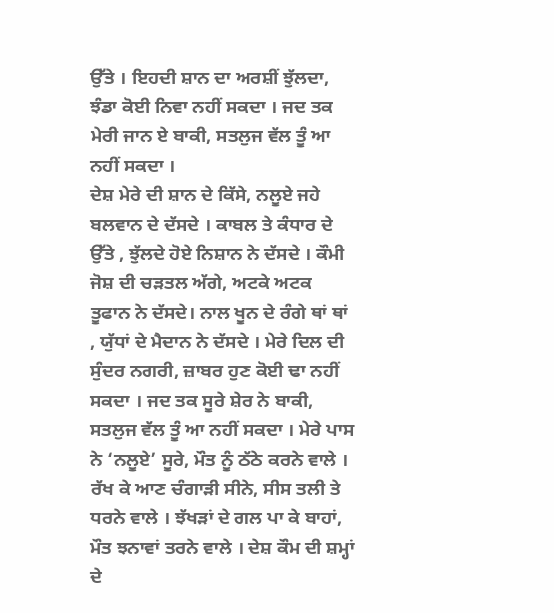ਉੱਤੇ । ਇਹਦੀ ਸ਼ਾਨ ਦਾ ਅਰਸ਼ੀਂ ਝੁੱਲਦਾ, ਝੰਡਾ ਕੋਈ ਨਿਵਾ ਨਹੀਂ ਸਕਦਾ । ਜਦ ਤਕ ਮੇਰੀ ਜਾਨ ਏ ਬਾਕੀ, ਸਤਲੁਜ ਵੱਲ ਤੂੰ ਆ ਨਹੀਂ ਸਕਦਾ ।
ਦੇਸ਼ ਮੇਰੇ ਦੀ ਸ਼ਾਨ ਦੇ ਕਿੱਸੇ, ਨਲੂਏ ਜਹੇ ਬਲਵਾਨ ਦੇ ਦੱਸਦੇ । ਕਾਬਲ ਤੇ ਕੰਧਾਰ ਦੇ ਉੱਤੇ , ਝੁੱਲਦੇ ਹੋਏ ਨਿਸ਼ਾਨ ਨੇ ਦੱਸਦੇ । ਕੌਮੀ ਜੋਸ਼ ਦੀ ਚੜਤਲ ਅੱਗੇ, ਅਟਕੇ ਅਟਕ ਤੂਫਾਨ ਨੇ ਦੱਸਦੇ। ਨਾਲ ਖੂਨ ਦੇ ਰੰਗੇ ਥਾਂ ਥਾਂ , ਯੁੱਧਾਂ ਦੇ ਮੈਦਾਨ ਨੇ ਦੱਸਦੇ । ਮੇਰੇ ਦਿਲ ਦੀ ਸੁੰਦਰ ਨਗਰੀ, ਜ਼ਾਬਰ ਹੁਣ ਕੋਈ ਢਾ ਨਹੀਂ ਸਕਦਾ । ਜਦ ਤਕ ਸੂਰੇ ਸ਼ੇਰ ਨੇ ਬਾਕੀ, ਸਤਲੁਜ ਵੱਲ ਤੂੰ ਆ ਨਹੀਂ ਸਕਦਾ । ਮੇਰੇ ਪਾਸ ਨੇ ‘ਨਲੂਏ’ ਸੂਰੇ, ਮੌਤ ਨੂੰ ਠੱਠੇ ਕਰਨੇ ਵਾਲੇ । ਰੱਖ ਕੇ ਆਣ ਚੰਗਾੜੀ ਸੀਨੇ, ਸੀਸ ਤਲੀ ਤੇ ਧਰਨੇ ਵਾਲੇ । ਝੱਖੜਾਂ ਦੇ ਗਲ ਪਾ ਕੇ ਬਾਹਾਂ, ਮੌਤ ਝਨਾਵਾਂ ਤਰਨੇ ਵਾਲੇ । ਦੇਸ਼ ਕੌਮ ਦੀ ਸ਼ਮ੍ਹਾਂ ਦੇ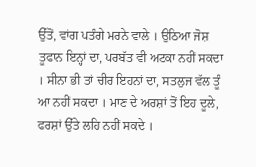ਉੱਤੋਂ, ਵਾਂਗ ਪਤੰਗੇ ਮਰਨੇ ਵਾਲੇ । ਉਠਿਆ ਜੋਸ਼ ਤੂਫਾਨ ਇਨ੍ਹਾਂ ਦਾ, ਪਰਬੱਤ ਵੀ ਅਟਕਾ ਨਹੀਂ ਸਕਦਾ । ਸੀਨਾ ਭੀ ਤਾਂ ਚੀਰ ਇਹਨਾਂ ਦਾ, ਸਤਲੁਜ ਵੱਲ ਤੂੰ ਆ ਨਹੀਂ ਸਕਦਾ । ਮਾਣ ਦੇ ਅਰਸ਼ਾਂ ਤੋਂ ਇਹ ਦੂਲੇ, ਫਰਸ਼ਾਂ ਉੱਤੇ ਲਹਿ ਨਹੀਂ ਸਕਦੇ ।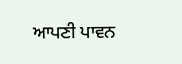ਆਪਣੀ ਪਾਵਨ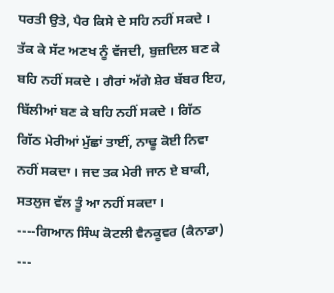ਧਰਤੀ ਉਤੇ, ਪੈਰ ਕਿਸੇ ਦੇ ਸਹਿ ਨਹੀਂ ਸਕਦੇ । ਤੱਕ ਕੇ ਸੱਟ ਅਣਖ ਨੂੰ ਵੱਜਦੀ, ਬੁਜ਼ਦਿਲ ਬਣ ਕੇ ਬਹਿ ਨਹੀਂ ਸਕਦੇ । ਗੈਰਾਂ ਅੱਗੇ ਸ਼ੇਰ ਬੱਬਰ ਇਹ, ਬਿੱਲੀਆਂ ਬਣ ਕੇ ਬਹਿ ਨਹੀਂ ਸਕਦੇ । ਗਿੱਠ ਗਿੱਠ ਮੇਰੀਆਂ ਮੁੱਛਾਂ ਤਾਈਂ, ਨਾਢੂ ਕੋਈ ਨਿਵਾ ਨਹੀਂ ਸਕਦਾ । ਜਦ ਤਕ ਮੇਰੀ ਜਾਨ ਏ ਬਾਕੀ, ਸਤਲੁਜ ਵੱਲ ਤੂੰ ਆ ਨਹੀਂ ਸਕਦਾ ।
----ਗਿਆਨ ਸਿੰਘ ਕੋਟਲੀ ਵੈਨਕੂਵਰ (ਕੈਨਾਡਾ) ---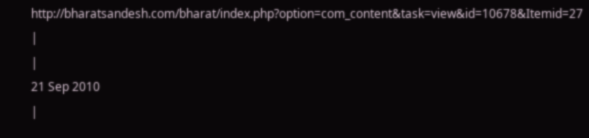http://bharatsandesh.com/bharat/index.php?option=com_content&task=view&id=10678&Itemid=27
|
|
21 Sep 2010
|